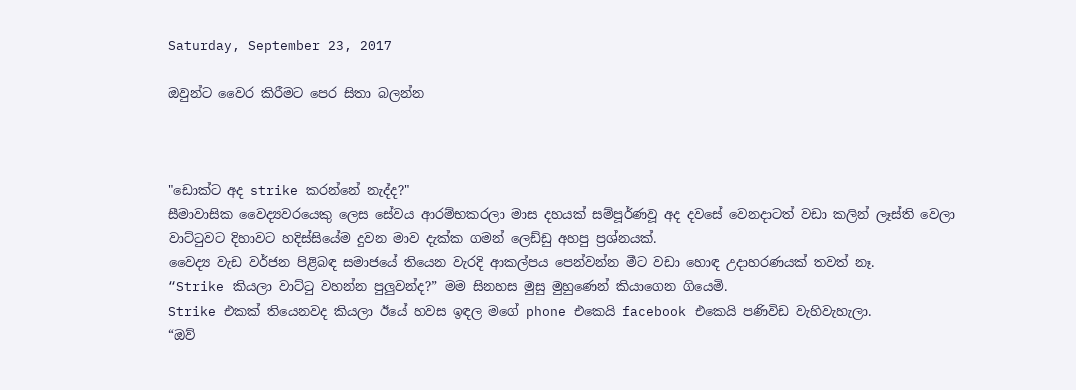Saturday, September 23, 2017

ඔවුන්ට වෛර කිරීමට පෙර සිතා බලන්න



"ඩොක්ට අද strike කරන්නේ නැද්ද?"
සීමාවාසික වෛද්‍යවරයෙකු ලෙස සේවය ආරම්භකරලා මාස දහයක් සම්පූර්ණවූ අද දවසේ වෙනදාටත් වඩා කලින් ලෑස්ති වෙලා වාට්ටුවට දිහාවට හදිස්සියේම දුවන මාව දැක්ක ගමන් ලෙඩ්ඩු අහපු ප්‍රශ්නයක්.
වෛද්‍ය වැඩ වර්ජන පිළිබඳ සමාජයේ තියෙන වැරදි ආකල්පය පෙන්වන්න මීට වඩා හොඳ උදාහරණයක් තවත් නෑ.
“Strike කියලා වාට්ටු වහන්න පුලුවන්ද?” මම සිනහස මුසු මුහුණෙන් කියාගෙන ගියෙමි.
Strike එකක් තියෙනවද කියලා ඊයේ හවස ඉඳල මගේ phone එකෙයි facebook එකෙයි පණිවිඩ වැහිවැහැලා.
“ඔව්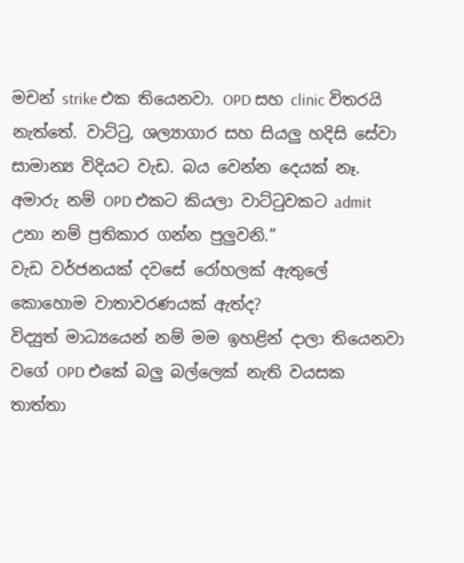මචන් strike එක තියෙනවා. OPD සහ clinic විතරයි නැත්තේ. වාට්ටු, ශල්‍යාගාර සහ සියලු හදිසි සේවා සාමාන්‍ය විදියට වැඩ. බය වෙන්න දෙයක් නෑ. අමාරු නම් OPD එකට කියලා වාට්ටුවකට admit උනා නම් ප්‍රතිකාර ගන්න පුලුවනි.”
වැඩ වර්ජනයක් දවසේ රෝහලක් ‍ඇතුලේ කොහොම වාතාවරණයක් ඇත්ද?
විද්‍යුත් මාධ්‍යයෙන් නම් මම ඉහළින් දාලා තියෙනවා වගේ OPD එකේ බලු බල්ලෙක් නැති වයසක තාත්තා‍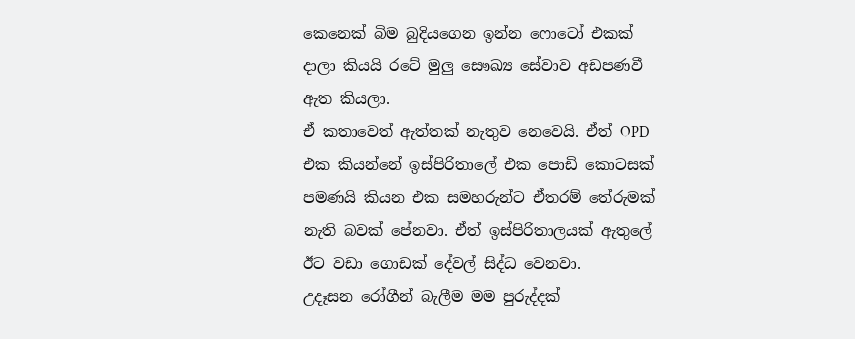කෙනෙක් බිම බුදියගෙන ඉන්න ෆොටෝ එකක් දාලා කියයි රටේ මුලු සෞඛ්‍ය සේවාව අඩපණවී ඇත කියලා.
ඒ කතාවෙත් ඇත්තක් නැතුව නෙවෙයි. ඒත් OPD එක කියන්නේ ඉස්පිරිතාලේ එක පොඩි කොටසක් පමණයි කියන එක සමහරුන්ට ඒතරම් තේරුමක් නැති බවක් පේනවා. ඒත් ඉස්පිරිතාලයක් ඇතුලේ ඊට වඩා ගොඩක් දේවල් සිද්ධ වෙනවා.
උදෑසන රෝගීන් බැලීම මම පුරුද්දක්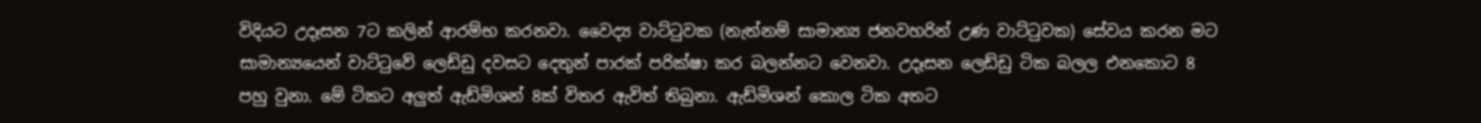විදියට උදෑසන 7ට කලින් ආරම්භ කරනවා. වෛද්‍ය වාට්ටුවක (නැත්නම් සාමාන්‍ය ජනවහරින් උණ වාට්ටුවක) සේවය කරන මට සාමාන්‍යයෙන් වාට්ටුවේ ලෙඩ්ඩු දවසට දෙතුන් පාරක් පරික්ෂා කර බලන්නට වෙනවා. උදෑසන ලෙඩ්ඩු ටික බලල එනකොට 8 පහු වුනා. මේ ටිකට අලුත් ඇඩ්මිශන් 8ක් විතර ඇවිත් තිබුනා. ඇඩ්මිශන් කොල ටික අතට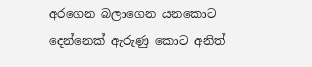අරගෙන බලාගෙන යනකොට දෙන්නෙක් ඇරුණු කොට අනිත්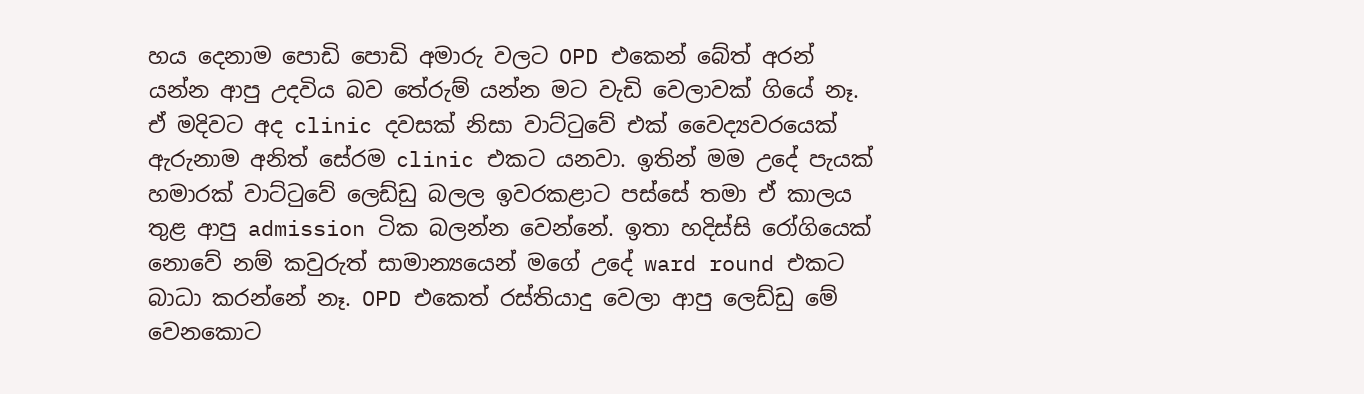හය දෙනාම පොඩි පොඩි අමාරු වලට OPD එකෙන් බේත් අරන් යන්න ආපු උදවිය බව තේරුම් යන්න මට වැඩි වෙලාවක් ගියේ නෑ.
ඒ මදිවට අද clinic දවසක් නිසා වාට්ටුවේ එක් වෛද්‍යවරයෙක් ඇරුනාම අනිත් සේරම clinic එකට යනවා. ඉතින් මම උදේ පැයක් හමාරක් වාට්ටුවේ ලෙඩ්ඩු බලල ඉවරකළාට පස්සේ තමා ‍ඒ කාලය තුළ ආපු admission ටික බලන්න වෙන්නේ. ඉතා හදිස්සි රෝගියෙක් නොවේ නම් කවුරුත් සාමාන්‍යයෙන් මගේ උදේ ward round එකට බාධා කරන්නේ නෑ. OPD එකෙත් රස්තියාදු වෙලා ආපු ලෙඩ්ඩු මේ වෙනකොට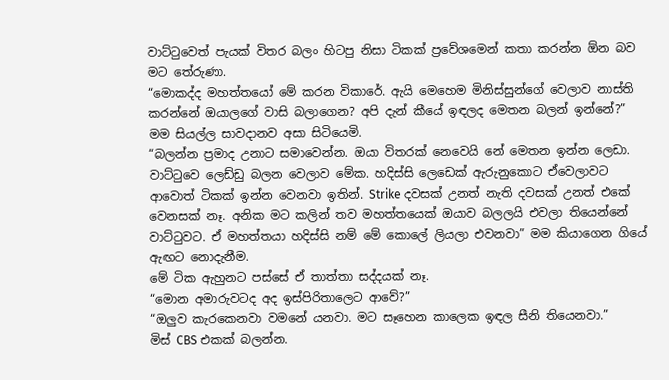වාට්ටුවෙත් පැයක් ‍විතර බලං හිටපු නිසා ටිකක් ප්‍රවේශමෙන් කතා කරන්න ඕන බව මට තේරුණා.
“මොකද්ද ම‍හත්තයෝ මේ කරන ‍විකාරේ. ඇයි මෙහෙම ‍මිනිස්සුන්ගේ වෙලාව නාස්ති කරන්නේ ඔයාලගේ වාසි බලාගෙන? අපි දැන් කීයේ ඉඳලද මෙතන බලන් ඉන්නේ?”
මම සියල්ල සාවදානව අසා සිටියෙමි.
“බලන්න ප්‍රමාද උනාට සමාවෙන්න. ඔයා විතරක් නෙවෙයි නේ මෙතන ඉන්න ලෙඩා. වාට්ටුවෙ ලෙඩ්ඩු බලන වෙලාව මේක. හදිස්සි ලෙ‍ඩෙක් ඇරුනුකොට ඒවෙලාවට ආවොත් ටිකක් ඉන්න වෙනවා ඉතින්. Strike දවසක් උනත් නැති දවසක් උනත් එකේ වෙනසක් නෑ. අනික මට කලින් තව මහත්තයෙක් ඔයාව බලලයි එවලා තියෙන්නේ වාට්ටුවට. ඒ මහත්ත‍යා හදිස්සි නම් මේ කොලේ ලියලා එවනවා” මම කියාගෙන ගියේ ඇඟට නොදැනීම.
මේ ටික ඇහුනට පස්සේ ඒ තාත්තා සද්දයක් නෑ.
“මොන අමාරුවටද අද ඉස්පිරිතාලෙට ආවේ?”
“ඔලුව කැරකෙනවා ව‍මනේ යනවා. මට සෑහෙන කාලෙක ඉඳල සීනි ‍තියෙනවා.”
මිස් CBS එකක් බලන්න.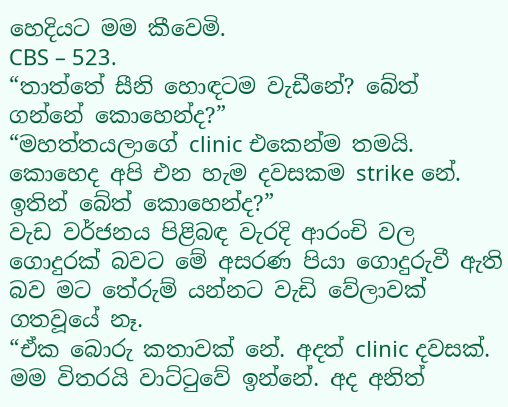හෙදියට මම කීවෙමි.
CBS – 523.
“තාත්තේ සීනි හොඳටම වැඩීනේ? බේත් ගන්නේ කොහෙන්ද?”
“මහත්තයලාගේ clinic එකෙන්ම තමයි. කොහෙද අපි එන හැම දවසකම strike නේ. ඉතින් බේත් කොහෙන්ද?”
වැඩ වර්ජනය පිළිබඳ වැරදි ආරංචි වල ගොදුරක් බවට මේ අසරණ පියා ගොදුරුවී ඇති බව මට තේරුම් යන්නට වැඩි වේලාවක් ගතවූයේ නෑ.
“ඒක බොරු කතාවක් නේ. අදත් clinic දවසක්. මම විතරයි වාට්ටුවේ ඉන්නේ. අද අනිත්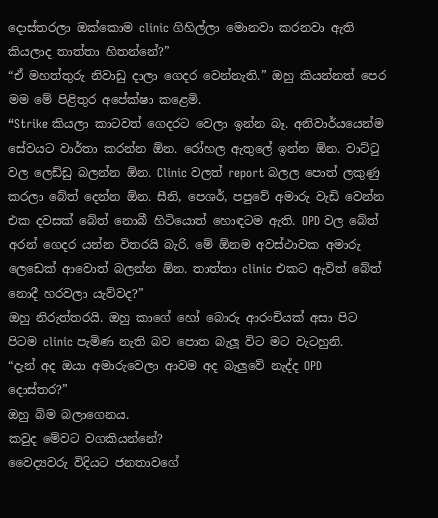දොස්තරලා ‍ඔක්කොම clinic ගිහිල්ලා මොනවා කරනවා ඇති කියලාද තාත්තා හිතන්නේ?”
“ඒ මහත්තුරු ‍නිවාඩු දාලා ගෙදර වෙන්නැති.” ඔහු කියන්නත් පෙර මම මේ පිළිතුර අපේක්ෂා කළෙමි.
“Strike කියලා කාටවත් ගෙදරට වෙලා ඉන්න බෑ. අනිවාර්යයෙන්ම සේවයට වාර්තා කරන්න ඕන. රෝහල ඇතුලේ ඉන්න ඕන. වාට්ටු වල ලෙඩ්ඩු බලන්න ඕන. Clinic වලත් report බලල පොත් ලකුණු කරලා බේත් දෙන්න ඕන. සීනි, පෙශර්, පපුවේ අමාරු වැඩි වෙන්න එක දවසක් බේත් නොබී හි‍‍ටියොත් හොඳටම ඇති. OPD වල බේත් අරන් ගෙදර යන්න විතරයි බැරි. මේ ඕනම අවස්ථාවක අමාරු ලෙ‍ඩෙක් ආවොත් බලන්න ඕන. තාත්තා clinic එකට ඇවිත් බේත් නොදී හරවලා යැව්වද?”
ඔහු නිරුත්තරයි. ඔහු කාගේ හෝ බොරු ආරංචියක් අසා පිට පිටම clinic පැමිණ නැති බව පොත බැලූ විට මට වැටහුනි.
“දැන් අද ඔයා අමාරුවෙලා ආවම අද බැලුවේ නැද්ද OPD දොස්තර?”
ඔහු බිම බලාගෙනය.
කවුද මේවට වගකියන්නේ?
වෛද්‍යවරු විදියට ජනතා‍වගේ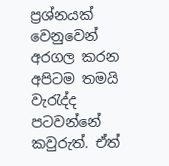ප්‍රශ්නයක් වෙනුවෙන් අරගල කරන අපිටම තමයි වැරැද්ද පටවන්නේ කවුරුත්. ඒත්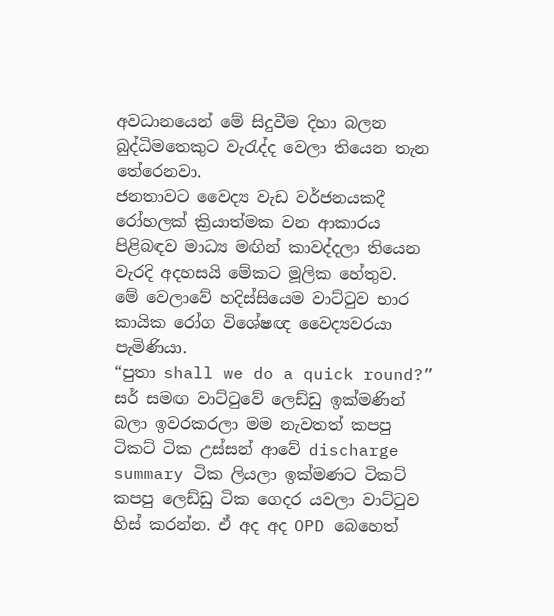අවධානයෙන් මේ සිදුවීම දිහා බලන බුද්ධිමතෙකුට වැරැද්ද වෙලා ‍තියෙන තැන තේරෙනවා.
ජනතාවට වෛද්‍ය වැඩ වර්ජනයකදී රෝහලක් ක්‍රියාත්මක ‍වන ආකාරය පිළිබඳව මාධ්‍ය මඟින් කාවද්දලා තියෙන වැරදි අදහසයි මේකට මූලික හේතුව.
මේ වෙලාවේ හදිස්සියෙම වාට්ටුව භාර කායික රෝග විශේෂඥ වෛද්‍යවරයා පැමිණියා.
“පුතා shall we do a quick round?”
සර් සමඟ වාට්ටුවේ ලෙඩ්ඩු ඉක්මණින් බලා ඉවරකරලා මම නැවතත් කපපු ටිකට් ටික උස්සන් ආවේ discharge summary ටික ලියලා ඉක්මණට ටිකට් කපපු ලෙඩ්ඩු ටික ගෙදර යවලා වාට්ටුව හිස් කරන්න. ඒ අද අද OPD බෙහෙත්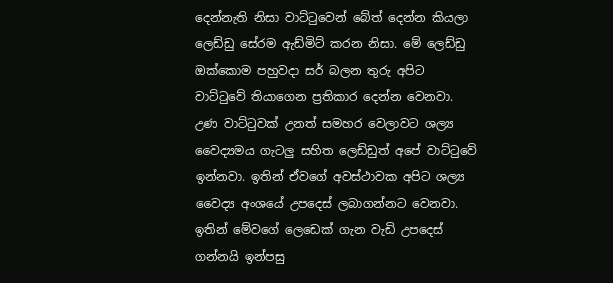දෙන්නැති නිසා වාට්ටුවෙන් බේත් දෙන්න කියලා ලෙඩ්ඩු සේරම ඇඩ්මිට් කරන නිසා. මේ ලෙඩ්ඩු ඔක්කොම පහුවදා සර් බලන තුරු අපිට වාට්ටුවේ ති‍යාගෙන ප්‍රතිකාර දෙන්න වෙනවා.
උණ වාට්ටුවක් උනත් සමහර වෙලාවට ශල්‍ය වෛද්‍යමය ගැටලු සහිත ලෙඩ්ඩුත් අපේ වාට්ටුවේ ඉන්නවා. ඉතින් ඒවගේ අවස්ථාවක අපිට ශල්‍ය වෛද්‍ය අංශයේ උපදෙස් ලබාගන්නට වෙනවා. ඉතින් මේවගේ ලෙඩෙක් ගැන වැඩි උපදෙස් ගන්නයි ඉන්පසු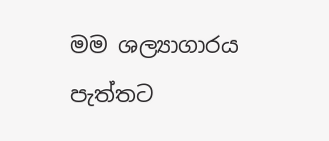මම ශල්‍යාගාරය පැත්තට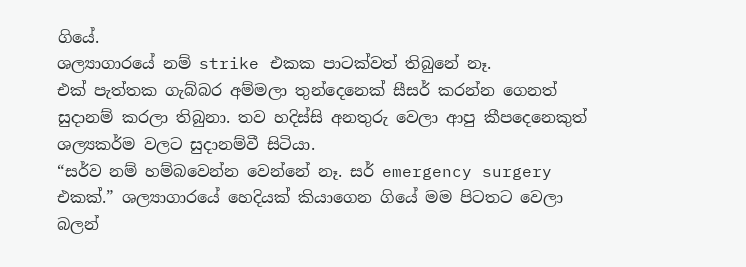ගියේ.
ශල්‍යාගාරයේ නම් strike එකක පාටක්වත් තිබුනේ නෑ.
එක් පැත්තක ගැබ්බර අම්මලා තුන්දෙනෙක් සීසර් කරන්න ගෙනත් සුදානම් කරලා තිබුනා. තව හදිස්සි අනතුරු වෙලා ආපු කීපදෙනෙකුත් ශල්‍යකර්ම වලට සුදානම්වී සිටියා.
“සර්ව නම් හම්බ‍වෙන්න වෙන්නේ නෑ. සර් emergency surgery එකක්.” ශල්‍යාගාරයේ හෙදියක් කියාගෙන ගියේ මම පිටතට වෙලා බලන්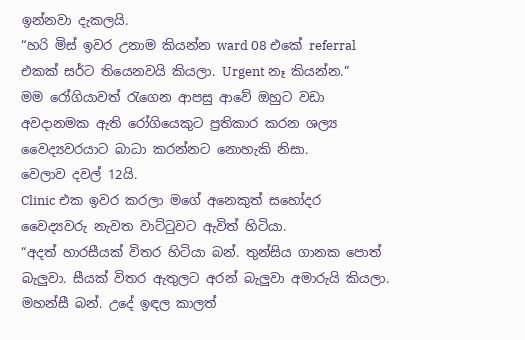ඉන්නවා දැකලයි.
“හරි මිස් ඉවර උනාම කියන්න ward 08 එකේ referral එකක් සර්ට තියෙනවයි කියලා. Urgent නෑ කියන්න.”
මම රෝගියාවත් රැගෙන ආපසු ආවේ ඔහුට වඩා අවදානමක ඇති රෝගියෙකුට ප්‍රතිකාර කරන ශල්‍ය වෛද්‍යවරයාට බාධා කරන්නට නොහැකි නිසා.
වෙලාව දවල් ‍12යි.
Clinic එක ඉවර කරලා මගේ අනෙකුත් ‍සහෝදර වෛද්‍යවරු නැවත වාට්ටුවට ඇවිත් හිටියා.
“අදත් හාරසීයක් විතර හිටියා බන්. තුන්සිය ගානක පොත් බැලුවා. සීයක් විතර ඇතුල‍ට අරන් බැලුවා අමාරුයි කියලා. මහන්සී බන්. උදේ ඉඳල කාලත්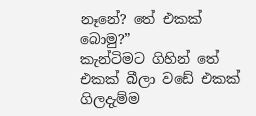නෑනේ? තේ එකක් බොමු?”
කැන්ටිමට ගිහින් තේ එකක් බීලා ව‍ඩේ එකක් ගිලදැම්ම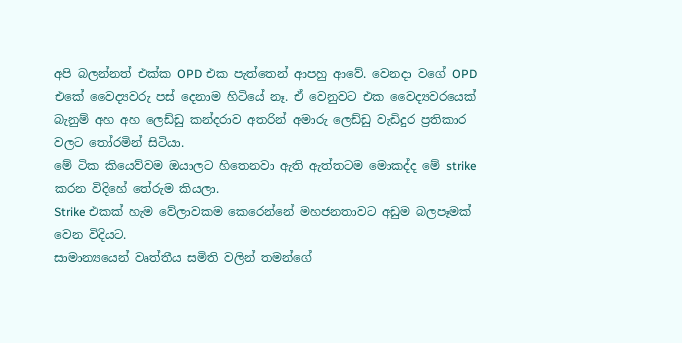අපි බලන්නත් එක්ක OPD එක පැත්තෙන් ආපහු ‍ආවේ. වෙනදා වගේ OPD එකේ වෛද්‍යවරු පස් දෙනාම හිටියේ නෑ. ඒ වෙනුවට එක වෛද්‍යවරයෙක් බැනුම් අහ අහ ලෙඩ්ඩු කන්දරාව අතරින් අමාරු ලෙඩ්ඩු වැඩිදුර ප්‍රතිකාර වලට තෝරමින් සිටියා.
මේ ටික කියෙව්වම ඔයාලට හිතෙනවා ඇති ඇත්තටම මොකද්ද මේ strike කරන විදිහේ තේරුම කියලා.
Strike එකක් හැ‍ම වේලාවකම කෙරෙන්නේ මහජනතාවට අඩුම බලපෑමක් වෙන විදියට.
සාමාන්‍යයෙන් වෘත්තීය සමිති වලින් තමන්ගේ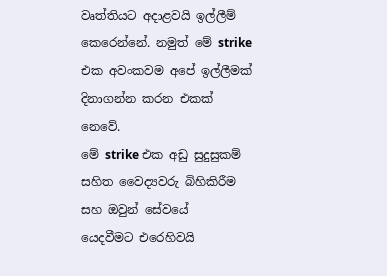වෘත්තියට අදාළවයි ඉල්ලීම් කෙරෙන්නේ. නමුත් මේ strike එක අවංකවම අපේ ඉල්ලීමක් දිනාගන්න කරන එකක් නෙවේ.
මේ strike එක අඩු සුදුසුකම් සහිත වෛද්‍යවරු බිහිකිරීම සහ ඔවුන් සේව‍යේ යෙදවීමට ‍එරෙහිවයි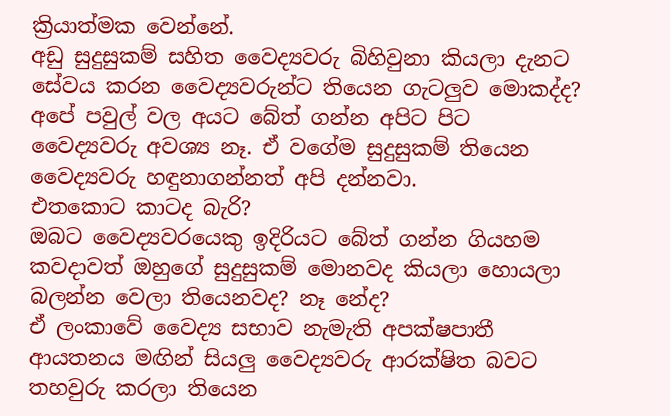ක්‍රියාත්මක වෙන්නේ.
අඩු සුදුසුකම් සහිත වෛද්‍යවරු බිහිවුනා කියලා දැනට සේවය කරන වෛද්‍යවරුන්ට තියෙන ගැටලුව මොකද්ද?
අපේ පවුල් වල අයට බේත් ගන්න අපිට පිට වෛද්‍යවරු අවශ්‍ය නෑ. ඒ වගේම සුදුසුකම් තියෙන වෛද්‍යවරු හඳුනාගන්නත් අපි දන්නවා.
එතකොට කාටද බැරි?
ඔබට වෛද්‍යවරයෙකු ඉදිරියට බේත් ගන්න ගියහම කවදාවත් ඔහුගේ සුදුසුකම් මොනවද කියලා හොයලා බලන්න වෙලා තියෙනවද? නෑ නේද?
ඒ ලංකාවේ වෛද්‍ය සභාව නැමැති අපක්ෂපාතී ආයතනය මඟින් සියලු වෛද්‍යවරු ආරක්ෂිත බවට තහවුරු කරලා තියෙන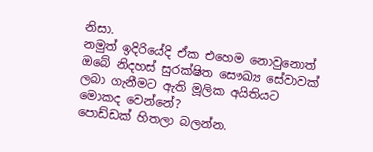නිසා.
නමුත් ඉදිරියේදි ඒක එහෙම නොවුනොත් ඔබේ නිදහස් සුරක්ෂිත සෞඛ්‍ය සේවාවක් ලබා ගැනීමට ඇති මූලික අයිතියට මොකද වෙන්නේ?
පොඩ්ඩක් හිතලා බලන්න.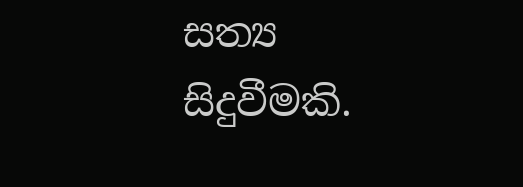සත්‍ය සිදුවීමකි.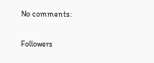No comments:

Followers